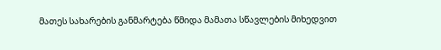მათეს სახარების განმარტება წმიდა მამათა სწავლების მიხედვით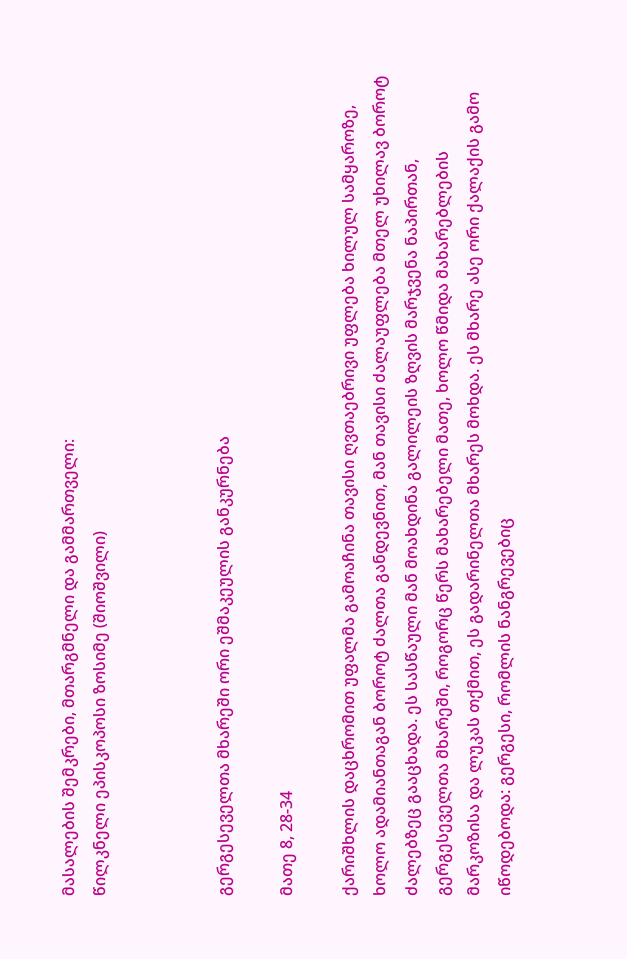მასალების შემკრები, მთარგმნელი და გამმართველი:
წილკნელი ეპისკოპოსი ზოსიმე (შიოშვილი)



გერგესეველთა მხარეში ორი ეშმაკეულის განკურნება

მათე 8, 28-34

ქარიშხლის დაცხრომით უფალმა გამოაჩინა თავისი ღვთაებრივი უფლება ხილულ სამყაროზე, ხოლო ადამიანთაგან ბოროტ ძალთა განდევნით, მან თავისი ძალაუფლება მთელ უხილავ ბოროტ ძალებზეც გააცხადა. ეს სასწაული მან მოახდინა გალილეის ზღვის მარჯვენა ნაპირთან, გერგესეველთა მხარეში, როგორც წერს მახარებელი მათე, ხოლო წმიდა მახარებლების მარკოზისა და ლუკას თქმით, ეს გადარინელთა მხარეს მოხდა. ეს მხარე ასე ორი ქალაქის გამო იწოდებოდა: გერგესი, რომლის ნანგრევებიც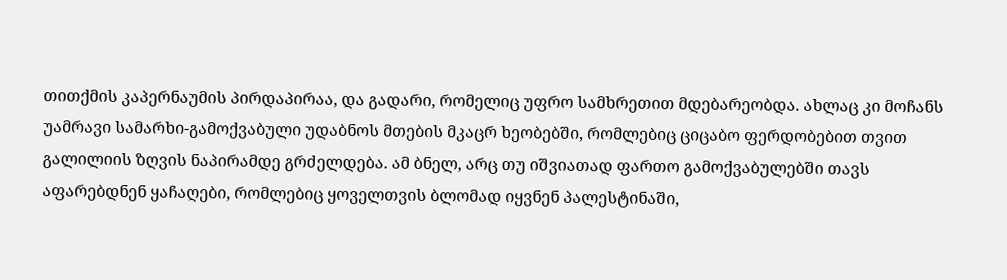თითქმის კაპერნაუმის პირდაპირაა, და გადარი, რომელიც უფრო სამხრეთით მდებარეობდა. ახლაც კი მოჩანს უამრავი სამარხი-გამოქვაბული უდაბნოს მთების მკაცრ ხეობებში, რომლებიც ციცაბო ფერდობებით თვით გალილიის ზღვის ნაპირამდე გრძელდება. ამ ბნელ, არც თუ იშვიათად ფართო გამოქვაბულებში თავს აფარებდნენ ყაჩაღები, რომლებიც ყოველთვის ბლომად იყვნენ პალესტინაში,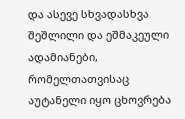და ასევე სხვადასხვა შეშლილი და ეშმაკეული ადამიანები, რომელთათვისაც აუტანელი იყო ცხოვრება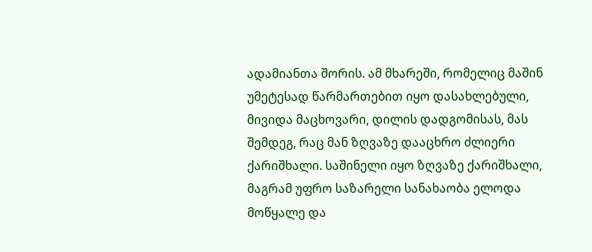ადამიანთა შორის. ამ მხარეში, რომელიც მაშინ უმეტესად წარმართებით იყო დასახლებული, მივიდა მაცხოვარი, დილის დადგომისას, მას შემდეგ, რაც მან ზღვაზე დააცხრო ძლიერი ქარიშხალი. საშინელი იყო ზღვაზე ქარიშხალი, მაგრამ უფრო საზარელი სანახაობა ელოდა მოწყალე და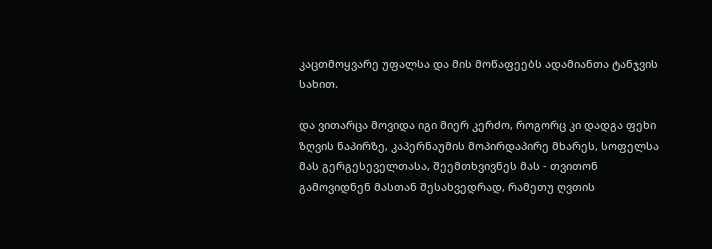კაცთმოყვარე უფალსა და მის მოწაფეებს ადამიანთა ტანჯვის სახით.

და ვითარცა მოვიდა იგი მიერ კერძო, როგორც კი დადგა ფეხი ზღვის ნაპირზე, კაპერნაუმის მოპირდაპირე მხარეს, სოფელსა მას გერგესეველთასა, შეემთხვივნეს მას - თვითონ გამოვიდნენ მასთან შესახვედრად, რამეთუ ღვთის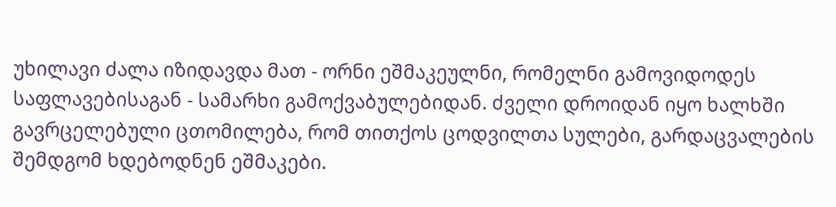უხილავი ძალა იზიდავდა მათ - ორნი ეშმაკეულნი, რომელნი გამოვიდოდეს საფლავებისაგან - სამარხი გამოქვაბულებიდან. ძველი დროიდან იყო ხალხში გავრცელებული ცთომილება, რომ თითქოს ცოდვილთა სულები, გარდაცვალების შემდგომ ხდებოდნენ ეშმაკები.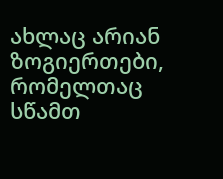ახლაც არიან ზოგიერთები, რომელთაც სწამთ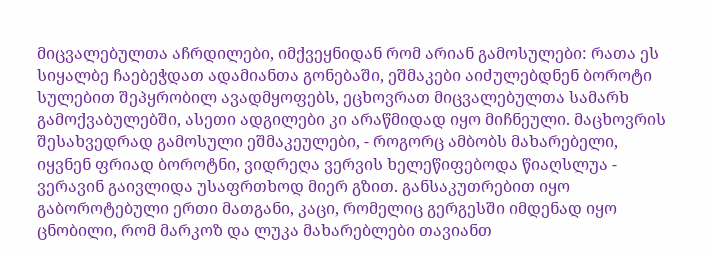მიცვალებულთა აჩრდილები, იმქვეყნიდან რომ არიან გამოსულები: რათა ეს სიყალბე ჩაებეჭდათ ადამიანთა გონებაში, ეშმაკები აიძულებდნენ ბოროტი სულებით შეპყრობილ ავადმყოფებს, ეცხოვრათ მიცვალებულთა სამარხ გამოქვაბულებში, ასეთი ადგილები კი არაწმიდად იყო მიჩნეული. მაცხოვრის შესახვედრად გამოსული ეშმაკეულები, - როგორც ამბობს მახარებელი, იყვნენ ფრიად ბოროტნი, ვიდრეღა ვერვის ხელეწიფებოდა წიაღსლუა - ვერავინ გაივლიდა უსაფრთხოდ მიერ გზით. განსაკუთრებით იყო გაბოროტებული ერთი მათგანი, კაცი, რომელიც გერგესში იმდენად იყო ცნობილი, რომ მარკოზ და ლუკა მახარებლები თავიანთ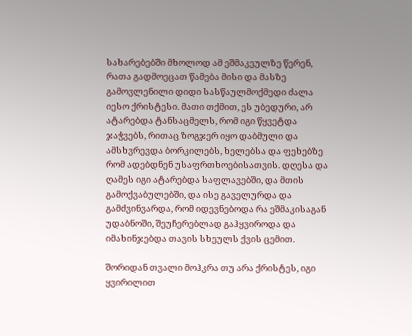სახარებებში მხოლოდ ამ ეშმაკეულზე წერენ, რათა გადმოეცათ წამება მისი და მასზე გამოვლენილი დიდი სასწაულმოქმედი ძალა იესო ქრისტესი. მათი თქმით, ეს უბედური, არ ატარებდა ტანსაცმელს, რომ იგი წყვეტდა ჯაჭვებს, რითაც ზოგჯერ იყო დაბმული და ამსხვრევდა ბორკილებს, ხელებსა და ფეხებზე რომ ადებდნენ უსაფრთხოებისათვის. დღესა და ღამეს იგი ატარებდა საფლავებში, და მთის გამოქვაბულებში, და ისე გაველურდა და გამძვინვარდა, რომ იდევნებოდა რა ეშმაკისაგან უდაბნოში, შეუჩერებლად გაჰყვიროდა და იმახინჯებდა თავის სხეულს ქვის ცემით.

შორიდან თვალი მოჰკრა თუ არა ქრისტეს, იგი ყვირილით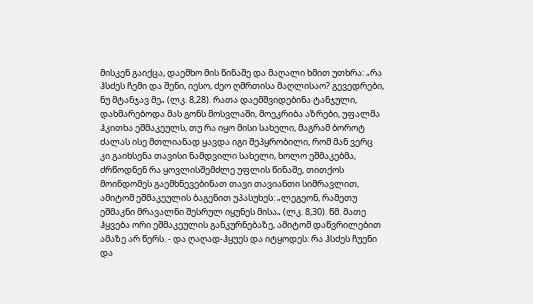მისკენ გაიქცა, დაემხო მის წინაშე და მაღალი ხმით უთხრა: „რა ჰსძეს ჩემი და შენი, იესო, ძეო ღმრთისა მაღლისაო? გევედრები, ნუ მტანჯავ მე„ (ლკ. 8,28). რათა დაემშვიდებინა ტანჯული, დახმარებოდა მას გონს მოსვლაში, მოეკრიბა აზრები, უფალმა ჰკითხა ეშმაკეულს, თუ რა იყო მისი სახელი, მაგრამ ბოროტ ძალას ისე მთლიანად ყავდა იგი შეპყრობილი, რომ მან ვერც კი გაიხსენა თავისი ნამდვილი სახელი, ხოლო ეშმაკებმა, ძრწოდნენ რა ყოვლისშემძლე უფლის წინაშე, თითქოს მოინდომეს გაემხნევებინათ თავი თავიანთი სიმრავლით, ამიტომ ეშმაკეულის ბაგენით უპასუხეს: „ლეგეონ, რამეთუ ეშმაკნი მრავალნი შესრულ იყუნეს მისა„ (ლკ. 8,30). წმ. მათე ჰყვება ორი ეშმაკეულის განკურნებაზე, ამიტომ დაწვრილებით ამაზე არ წერს. - და ღაღად-ჰყუეს და იტყოდეს: რა ჰსძეს ჩუენი და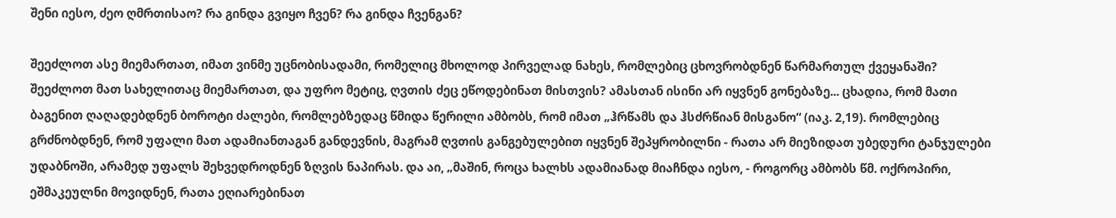შენი იესო, ძეო ღმრთისაო? რა გინდა გვიყო ჩვენ? რა გინდა ჩვენგან?

შეეძლოთ ასე მიემართათ, იმათ ვინმე უცნობისადამი, რომელიც მხოლოდ პირველად ნახეს, რომლებიც ცხოვრობდნენ წარმართულ ქვეყანაში? შეეძლოთ მათ სახელითაც მიემართათ, და უფრო მეტიც, ღვთის ძეც ეწოდებინათ მისთვის? ამასთან ისინი არ იყვნენ გონებაზე... ცხადია, რომ მათი ბაგენით ღაღადებდნენ ბოროტი ძალები, რომლებზედაც წმიდა წერილი ამბობს, რომ იმათ „ჰრწამს და ჰსძრწიან მისგანო“ (იაკ. 2,19). რომლებიც გრძნობდნენ, რომ უფალი მათ ადამიანთაგან განდევნის, მაგრამ ღვთის განგებულებით იყვნენ შეპყრობილნი - რათა არ მიეზიდათ უბედური ტანჯულები უდაბნოში, არამედ უფალს შეხვედროდნენ ზღვის ნაპირას. და აი, „მაშინ, როცა ხალხს ადამიანად მიაჩნდა იესო, - როგორც ამბობს წმ. ოქროპირი, ეშმაკეულნი მოვიდნენ, რათა ეღიარებინათ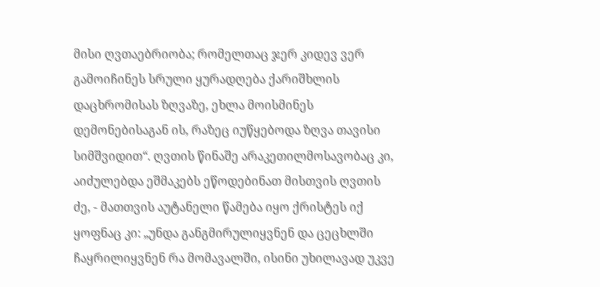მისი ღვთაებრიობა; რომელთაც ჯერ კიდევ ვერ გამოიჩინეს სრული ყურადღება ქარიშხლის დაცხრომისას ზღვაზე, ეხლა მოისმინეს დემონებისაგან ის, რაზეც იუწყებოდა ზღვა თავისი სიმშვიდით“. ღვთის წინაშე არაკეთილმოსავობაც კი, აიძულებდა ეშმაკებს ეწოდებინათ მისთვის ღვთის ძე, - მათთვის აუტანელი წამება იყო ქრისტეს იქ ყოფნაც კი: „უნდა განგმირულიყვნენ და ცეცხლში ჩაყრილიყვნენ რა მომავალში, ისინი უხილავად უკვე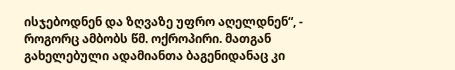ისჯებოდნენ და ზღვაზე უფრო აღელდნენ“, - როგორც ამბობს წმ. ოქროპირი. მათგან გახელებული ადამიანთა ბაგენიდანაც კი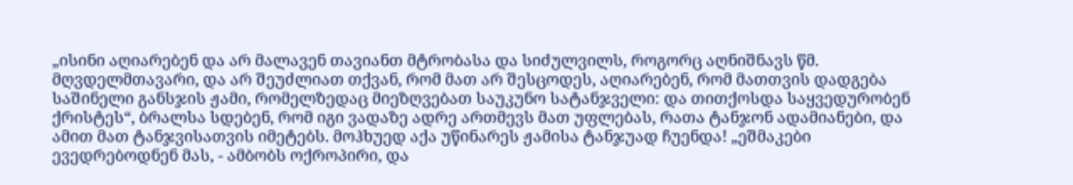„ისინი აღიარებენ და არ მალავენ თავიანთ მტრობასა და სიძულვილს, როგორც აღნიშნავს წმ. მღვდელმთავარი, და არ შეუძლიათ თქვან, რომ მათ არ შესცოდეს, აღიარებენ, რომ მათთვის დადგება საშინელი განსჯის ჟამი, რომელზედაც მიეზღვებათ საუკუნო სატანჯველი: და თითქოსდა საყვედურობენ ქრისტეს“, ბრალსა სდებენ, რომ იგი ვადაზე ადრე ართმევს მათ უფლებას, რათა ტანჯონ ადამიანები, და ამით მათ ტანჯვისათვის იმეტებს. მოჰხუედ აქა უწინარეს ჟამისა ტანჯუად ჩუენდა! „ეშმაკები ევედრებოდნენ მას, - ამბობს ოქროპირი, და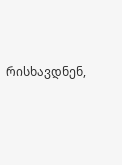რისხავდნენ,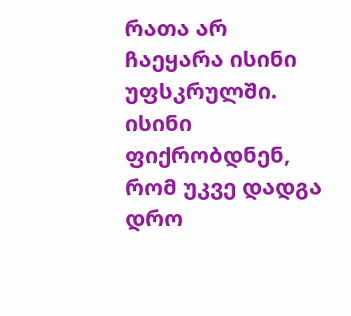რათა არ ჩაეყარა ისინი უფსკრულში. ისინი ფიქრობდნენ, რომ უკვე დადგა დრო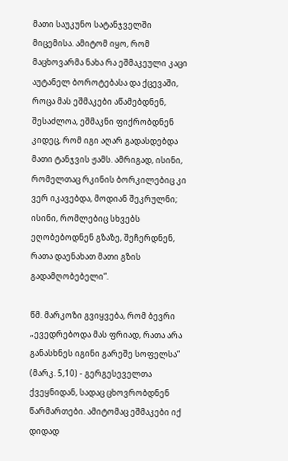მათი საუკუნო სატანჯველში მიცემისა. ამიტომ იყო, რომ მაცხოვარმა ნახა რა ეშმაკეული კაცი აუტანელ ბოროტებასა და ქცევაში, როცა მას ეშმაკები აწამებდნენ, შესაძლოა, ეშმაკნი ფიქრობდნენ კიდეც, რომ იგი აღარ გადასდებდა მათი ტანჯვის ჟამს. ამრიგად, ისინი, რომელთაც რკინის ბორკილებიც კი ვერ იკავებდა, მოდიან შეკრულნი; ისინი, რომლებიც სხვებს ეღობებოდნენ გზაზე, შეჩერდნენ, რათა დაენახათ მათი გზის გადამღობებელი“.

წმ. მარკოზი გვიყვება, რომ ბევრი „ევედრებოდა მას ფრიად, რათა არა განასხნეს იგინი გარეშე სოფელსა“ (მარკ. 5,10) - გერგესეველთა ქვეყნიდან, სადაც ცხოვრობდნენ წარმართები. ამიტომაც ეშმაკები იქ დიდად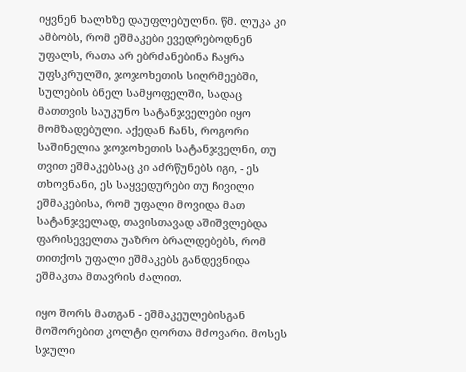იყვნენ ხალხზე დაუფლებულნი. წმ. ლუკა კი ამბობს, რომ ეშმაკები ევედრებოდნენ უფალს, რათა არ ებრძანებინა ჩაყრა უფსკრულში, ჯოჯოხეთის სიღრმეებში, სულების ბნელ სამყოფელში, სადაც მათთვის საუკუნო სატანჯველები იყო მომზადებული. აქედან ჩანს, როგორი საშინელია ჯოჯოხეთის სატანჯველნი, თუ თვით ეშმაკებსაც კი აძრწუნებს იგი, - ეს თხოვნანი, ეს საყვედურები თუ ჩივილი ეშმაკებისა, რომ უფალი მოვიდა მათ სატანჯველად, თავისთავად აშიშვლებდა ფარისეველთა უაზრო ბრალდებებს, რომ თითქოს უფალი ეშმაკებს განდევნიდა ეშმაკთა მთავრის ძალით.

იყო შორს მათგან - ეშმაკეულებისგან მოშორებით კოლტი ღორთა მძოვარი. მოსეს სჯული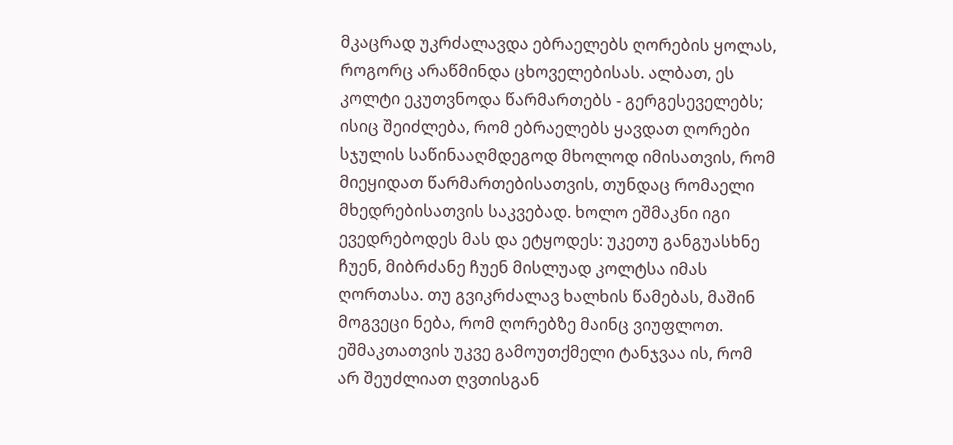მკაცრად უკრძალავდა ებრაელებს ღორების ყოლას, როგორც არაწმინდა ცხოველებისას. ალბათ, ეს კოლტი ეკუთვნოდა წარმართებს - გერგესეველებს; ისიც შეიძლება, რომ ებრაელებს ყავდათ ღორები სჯულის საწინააღმდეგოდ მხოლოდ იმისათვის, რომ მიეყიდათ წარმართებისათვის, თუნდაც რომაელი მხედრებისათვის საკვებად. ხოლო ეშმაკნი იგი ევედრებოდეს მას და ეტყოდეს: უკეთუ განგუასხნე ჩუენ, მიბრძანე ჩუენ მისლუად კოლტსა იმას ღორთასა. თუ გვიკრძალავ ხალხის წამებას, მაშინ მოგვეცი ნება, რომ ღორებზე მაინც ვიუფლოთ. ეშმაკთათვის უკვე გამოუთქმელი ტანჯვაა ის, რომ არ შეუძლიათ ღვთისგან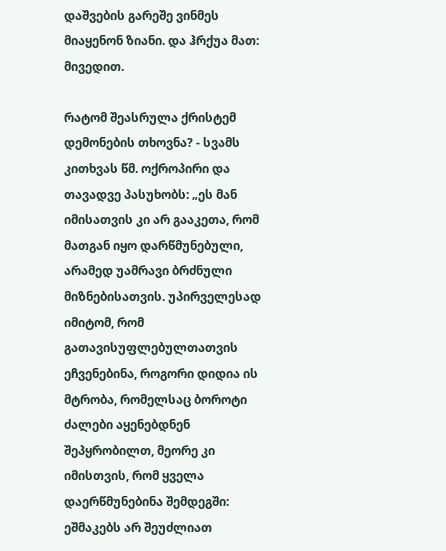დაშვების გარეშე ვინმეს მიაყენონ ზიანი. და ჰრქუა მათ: მივედით.

რატომ შეასრულა ქრისტემ დემონების თხოვნა? - სვამს კითხვას წმ. ოქროპირი და თავადვე პასუხობს: „ეს მან იმისათვის კი არ გააკეთა, რომ მათგან იყო დარწმუნებული, არამედ უამრავი ბრძნული მიზნებისათვის. უპირველესად იმიტომ, რომ გათავისუფლებულთათვის ეჩვენებინა, როგორი დიდია ის მტრობა, რომელსაც ბოროტი ძალები აყენებდნენ შეპყრობილთ, მეორე კი იმისთვის, რომ ყველა დაერწმუნებინა შემდეგში: ეშმაკებს არ შეუძლიათ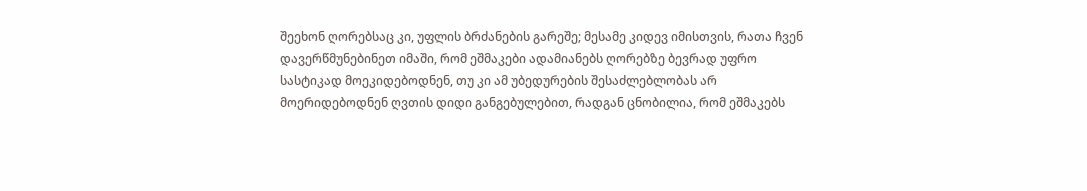შეეხონ ღორებსაც კი, უფლის ბრძანების გარეშე; მესამე კიდევ იმისთვის, რათა ჩვენ დავერწმუნებინეთ იმაში, რომ ეშმაკები ადამიანებს ღორებზე ბევრად უფრო სასტიკად მოეკიდებოდნენ, თუ კი ამ უბედურების შესაძლებლობას არ მოერიდებოდნენ ღვთის დიდი განგებულებით, რადგან ცნობილია, რომ ეშმაკებს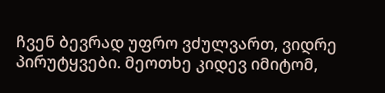ჩვენ ბევრად უფრო ვძულვართ, ვიდრე პირუტყვები. მეოთხე კიდევ იმიტომ,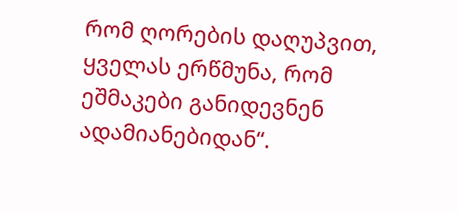რომ ღორების დაღუპვით, ყველას ერწმუნა, რომ ეშმაკები განიდევნენ ადამიანებიდან“.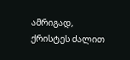ამრიგად, ქრისტეს ძალით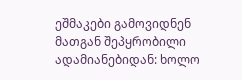ეშმაკები გამოვიდნენ მათგან შეპყრობილი ადამიანებიდან: ხოლო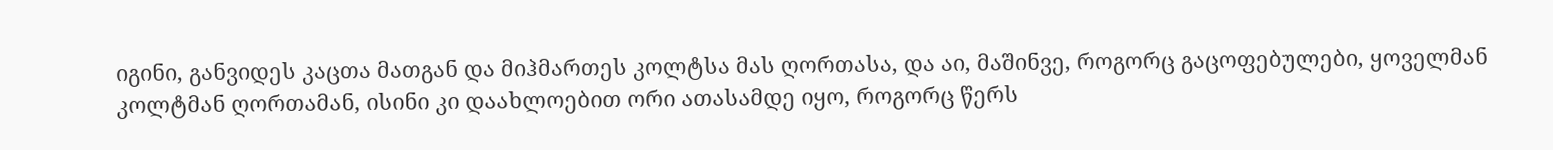იგინი, განვიდეს კაცთა მათგან და მიჰმართეს კოლტსა მას ღორთასა, და აი, მაშინვე, როგორც გაცოფებულები, ყოველმან კოლტმან ღორთამან, ისინი კი დაახლოებით ორი ათასამდე იყო, როგორც წერს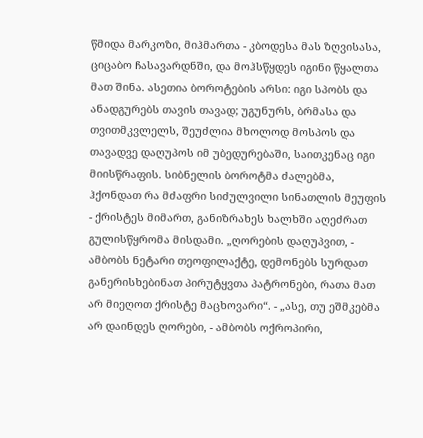წმიდა მარკოზი, მიჰმართა - კბოდესა მას ზღვისასა, ციცაბო ჩასავარდნში, და მოჰსწყდეს იგინი წყალთა მათ შინა. ასეთია ბოროტების არსი: იგი სპობს და ანადგურებს თავის თავად; უგუნურს, ბრმასა და თვითმკვლელს, შეუძლია მხოლოდ მოსპოს და თავადვე დაღუპოს იმ უბედურებაში, საითკენაც იგი მიისწრაფის. სიბნელის ბოროტმა ძალებმა, ჰქონდათ რა მძაფრი სიძულვილი სინათლის მეუფის - ქრისტეს მიმართ, განიზრახეს ხალხში აღეძრათ გულისწყრომა მისდამი. „ღორების დაღუპვით, - ამბობს ნეტარი თეოფილაქტე, დემონებს სურდათ განერისხებინათ პირუტყვთა პატრონები, რათა მათ არ მიეღოთ ქრისტე მაცხოვარი“. - „ასე, თუ ეშმკებმა არ დაინდეს ღორები, - ამბობს ოქროპირი,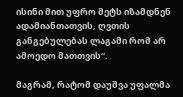ისინი მით უფრო მეტს იზამდნენ ადამიანთათვის, ღვთის განგებულებას ლაგამი რომ არ ამოედო მათთვის“.

მაგრამ, რატომ დაუშვა უფალმა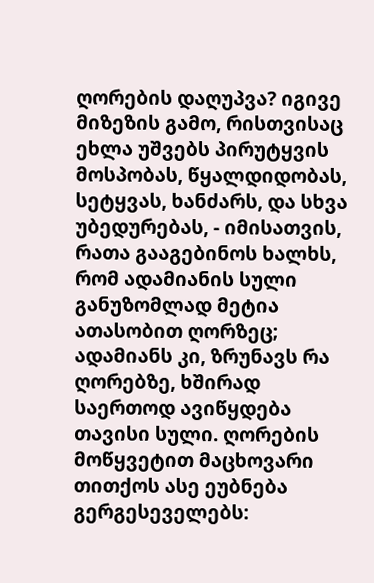ღორების დაღუპვა? იგივე მიზეზის გამო, რისთვისაც ეხლა უშვებს პირუტყვის მოსპობას, წყალდიდობას, სეტყვას, ხანძარს, და სხვა უბედურებას, - იმისათვის, რათა გააგებინოს ხალხს, რომ ადამიანის სული განუზომლად მეტია ათასობით ღორზეც; ადამიანს კი, ზრუნავს რა ღორებზე, ხშირად საერთოდ ავიწყდება თავისი სული. ღორების მოწყვეტით მაცხოვარი თითქოს ასე ეუბნება გერგესეველებს: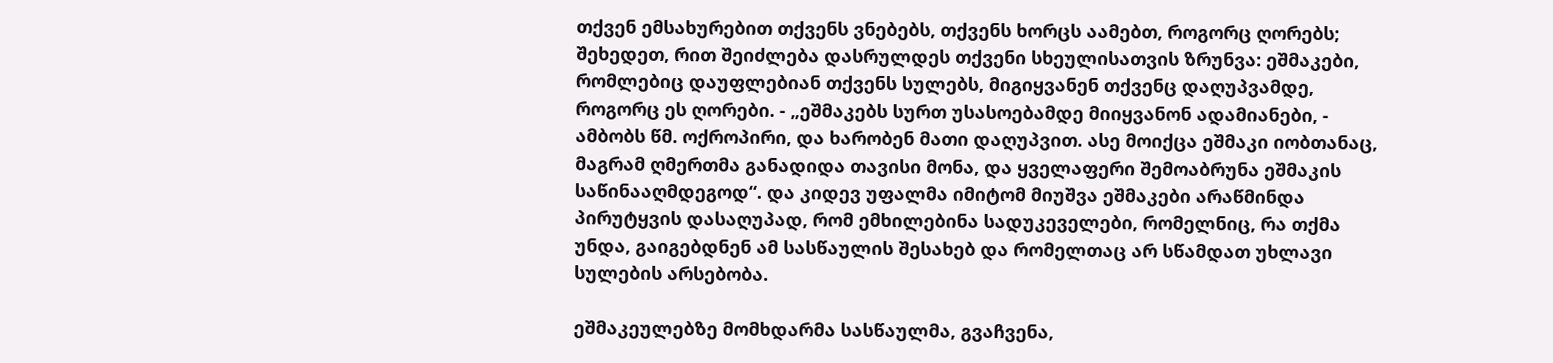თქვენ ემსახურებით თქვენს ვნებებს, თქვენს ხორცს აამებთ, როგორც ღორებს; შეხედეთ, რით შეიძლება დასრულდეს თქვენი სხეულისათვის ზრუნვა: ეშმაკები, რომლებიც დაუფლებიან თქვენს სულებს, მიგიყვანენ თქვენც დაღუპვამდე, როგორც ეს ღორები. - „ეშმაკებს სურთ უსასოებამდე მიიყვანონ ადამიანები, - ამბობს წმ. ოქროპირი, და ხარობენ მათი დაღუპვით. ასე მოიქცა ეშმაკი იობთანაც, მაგრამ ღმერთმა განადიდა თავისი მონა, და ყველაფერი შემოაბრუნა ეშმაკის საწინააღმდეგოდ“. და კიდევ უფალმა იმიტომ მიუშვა ეშმაკები არაწმინდა პირუტყვის დასაღუპად, რომ ემხილებინა სადუკეველები, რომელნიც, რა თქმა უნდა, გაიგებდნენ ამ სასწაულის შესახებ და რომელთაც არ სწამდათ უხლავი სულების არსებობა.

ეშმაკეულებზე მომხდარმა სასწაულმა, გვაჩვენა,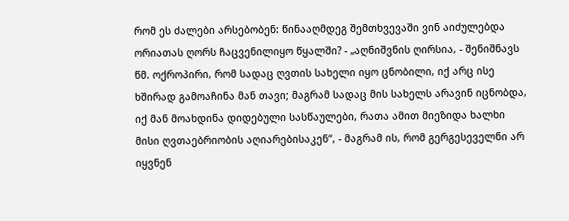რომ ეს ძალები არსებობენ: წინააღმდეგ შემთხვევაში ვინ აიძულებდა ორიათას ღორს ჩაცვენილიყო წყალში? - „აღნიშვნის ღირსია, - შენიშნავს წმ. ოქროპირი, რომ სადაც ღვთის სახელი იყო ცნობილი, იქ არც ისე ხშირად გამოაჩინა მან თავი; მაგრამ სადაც მის სახელს არავინ იცნობდა, იქ მან მოახდინა დიდებული სასწაულები, რათა ამით მიეზიდა ხალხი მისი ღვთაებრიობის აღიარებისაკენ“, - მაგრამ ის, რომ გერგესეველნი არ იყვნენ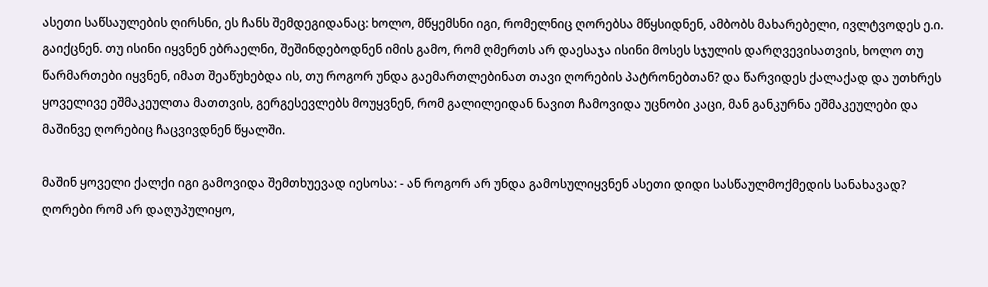ასეთი საწსაულების ღირსნი, ეს ჩანს შემდეგიდანაც: ხოლო, მწყემსნი იგი, რომელნიც ღორებსა მწყსიდნენ, ამბობს მახარებელი, ივლტვოდეს ე.ი. გაიქცნენ. თუ ისინი იყვნენ ებრაელნი, შეშინდებოდნენ იმის გამო, რომ ღმერთს არ დაესაჯა ისინი მოსეს სჯულის დარღვევისათვის, ხოლო თუ წარმართები იყვნენ, იმათ შეაწუხებდა ის, თუ როგორ უნდა გაემართლებინათ თავი ღორების პატრონებთან? და წარვიდეს ქალაქად და უთხრეს ყოველივე ეშმაკეულთა მათთვის, გერგესევლებს მოუყვნენ, რომ გალილეიდან ნავით ჩამოვიდა უცნობი კაცი, მან განკურნა ეშმაკეულები და მაშინვე ღორებიც ჩაცვივდნენ წყალში.

მაშინ ყოველი ქალქი იგი გამოვიდა შემთხუევად იესოსა: - ან როგორ არ უნდა გამოსულიყვნენ ასეთი დიდი სასწაულმოქმედის სანახავად? ღორები რომ არ დაღუპულიყო,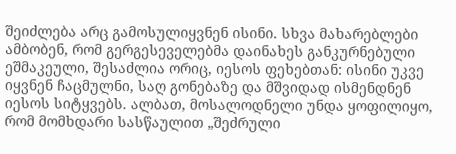შეიძლება არც გამოსულიყვნენ ისინი. სხვა მახარებლები ამბობენ, რომ გერგესეველებმა დაინახეს განკურნებული ეშმაკეული, შესაძლია ორიც, იესოს ფეხებთან: ისინი უკვე იყვნენ ჩაცმულნი, საღ გონებაზე და მშვიდად ისმენდნენ იესოს სიტყვებს. ალბათ, მოსალოდნელი უნდა ყოფილიყო, რომ მომხდარი სასწაულით „შეძრული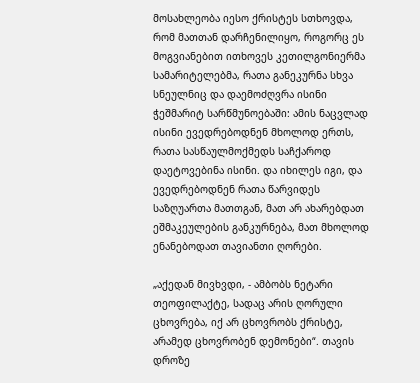მოსახლეობა იესო ქრისტეს სთხოვდა, რომ მათთან დარჩენილიყო, როგორც ეს მოგვიანებით ითხოვეს კეთილგონიერმა სამარიტელებმა, რათა განეკურნა სხვა სნეულნიც და დაემოძღვრა ისინი ჭეშმარიტ სარწმუნოებაში: ამის ნაცვლად ისინი ევედრებოდნენ მხოლოდ ერთს, რათა სასწაულმოქმედს საჩქაროდ დაეტოვებინა ისინი. და იხილეს იგი, და ევედრებოდნენ რათა წარვიდეს საზღუართა მათთგან, მათ არ ახარებდათ ეშმაკეულების განკურნება, მათ მხოლოდ ენანებოდათ თავიანთი ღორები.

„აქედან მივხვდი, - ამბობს ნეტარი თეოფილაქტე, სადაც არის ღორული ცხოვრება, იქ არ ცხოვრობს ქრისტე, არამედ ცხოვრობენ დემონები“. თავის დროზე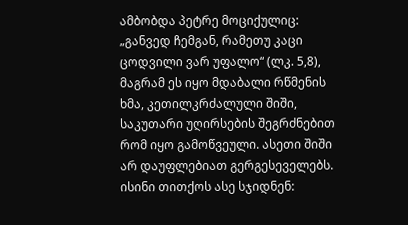ამბობდა პეტრე მოციქულიც: „განვედ ჩემგან, რამეთუ კაცი ცოდვილი ვარ უფალო“ (ლკ. 5,8), მაგრამ ეს იყო მდაბალი რწმენის ხმა, კეთილკრძალული შიში, საკუთარი უღირსების შეგრძნებით რომ იყო გამოწვეული. ასეთი შიში არ დაუფლებიათ გერგესეველებს. ისინი თითქოს ასე სჯიდნენ: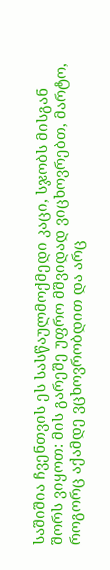საშიშია ჩვენთვის ეს სასწაულმოქმედი კაცი, სჯობს მისგან შორს ვიყოთ: მის გარეშე უფრო მშვიდად ვიცხოვრებთ, მარტო, როგორც აქამდე ვცხოვრობდით და არც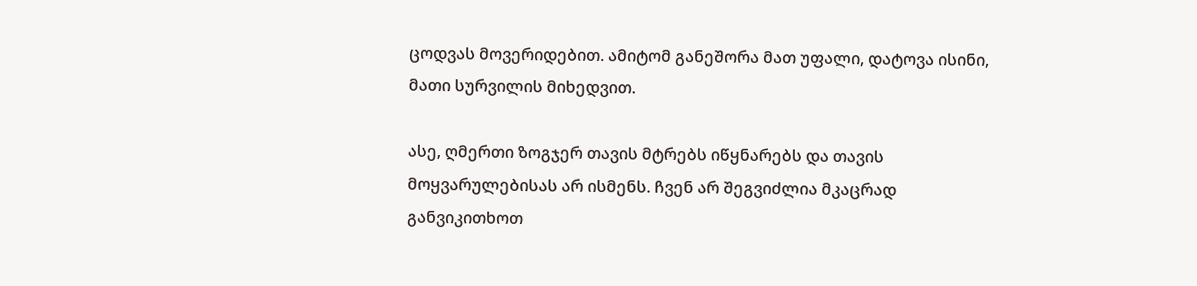ცოდვას მოვერიდებით. ამიტომ განეშორა მათ უფალი, დატოვა ისინი, მათი სურვილის მიხედვით.

ასე, ღმერთი ზოგჯერ თავის მტრებს იწყნარებს და თავის მოყვარულებისას არ ისმენს. ჩვენ არ შეგვიძლია მკაცრად განვიკითხოთ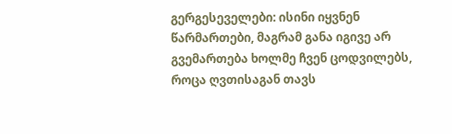გერგესეველები: ისინი იყვნენ წარმართები, მაგრამ განა იგივე არ გვემართება ხოლმე ჩვენ ცოდვილებს, როცა ღვთისაგან თავს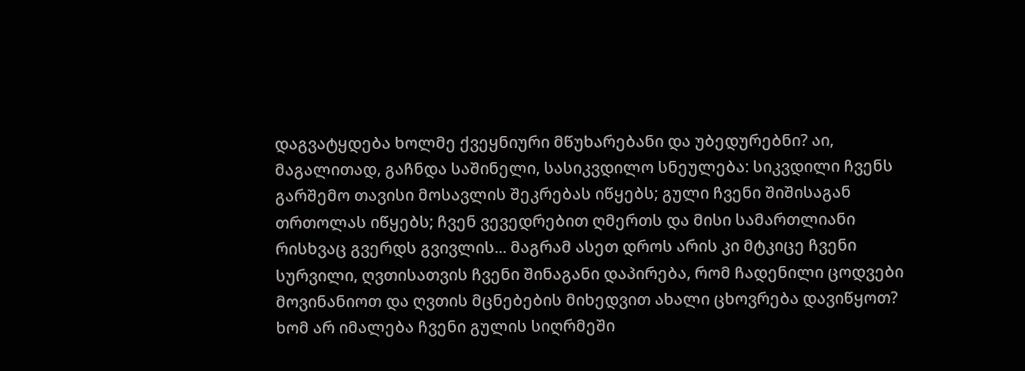დაგვატყდება ხოლმე ქვეყნიური მწუხარებანი და უბედურებნი? აი, მაგალითად, გაჩნდა საშინელი, სასიკვდილო სნეულება: სიკვდილი ჩვენს გარშემო თავისი მოსავლის შეკრებას იწყებს; გული ჩვენი შიშისაგან თრთოლას იწყებს; ჩვენ ვევედრებით ღმერთს და მისი სამართლიანი რისხვაც გვერდს გვივლის... მაგრამ ასეთ დროს არის კი მტკიცე ჩვენი სურვილი, ღვთისათვის ჩვენი შინაგანი დაპირება, რომ ჩადენილი ცოდვები მოვინანიოთ და ღვთის მცნებების მიხედვით ახალი ცხოვრება დავიწყოთ? ხომ არ იმალება ჩვენი გულის სიღრმეში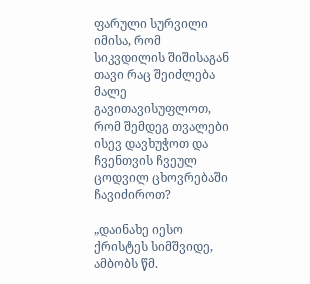ფარული სურვილი იმისა, რომ სიკვდილის შიშისაგან თავი რაც შეიძლება მალე გავითავისუფლოთ, რომ შემდეგ თვალები ისევ დავხუჭოთ და ჩვენთვის ჩვეულ ცოდვილ ცხოვრებაში ჩავიძიროთ?

„დაინახე იესო ქრისტეს სიმშვიდე, ამბობს წმ.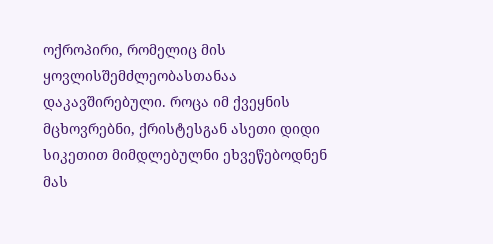ოქროპირი, რომელიც მის ყოვლისშემძლეობასთანაა დაკავშირებული. როცა იმ ქვეყნის მცხოვრებნი, ქრისტესგან ასეთი დიდი სიკეთით მიმდლებულნი ეხვეწებოდნენ მას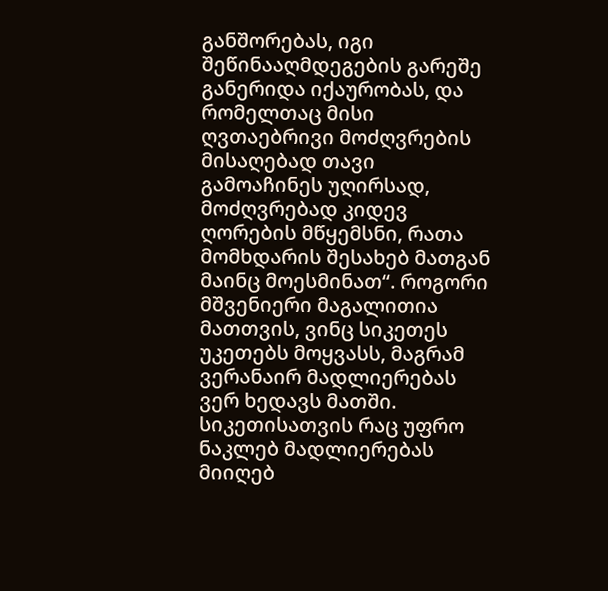განშორებას, იგი შეწინააღმდეგების გარეშე განერიდა იქაურობას, და რომელთაც მისი ღვთაებრივი მოძღვრების მისაღებად თავი გამოაჩინეს უღირსად, მოძღვრებად კიდევ ღორების მწყემსნი, რათა მომხდარის შესახებ მათგან მაინც მოესმინათ“. როგორი მშვენიერი მაგალითია მათთვის, ვინც სიკეთეს უკეთებს მოყვასს, მაგრამ ვერანაირ მადლიერებას ვერ ხედავს მათში. სიკეთისათვის რაც უფრო ნაკლებ მადლიერებას მიიღებ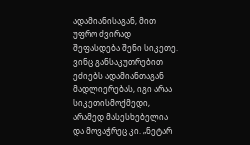ადამიანისაგან, მით უფრო ძვირად შეფასდება შენი სიკეთე. ვინც განსაკუთრებით ეძიებს ადამიანთაგან მადლიერებას, იგი არაა სიკეთისმოქმედი, არამედ მასესხებელია და მოვაჭრეც კი. „ნეტარ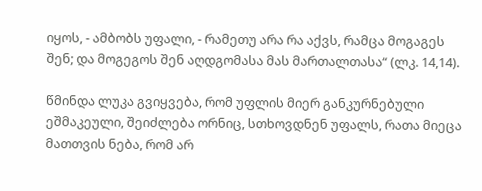იყოს, - ამბობს უფალი, - რამეთუ არა რა აქვს, რამცა მოგაგეს შენ; და მოგეგოს შენ აღდგომასა მას მართალთასა“ (ლკ. 14,14).

წმინდა ლუკა გვიყვება, რომ უფლის მიერ განკურნებული ეშმაკეული, შეიძლება ორნიც, სთხოვდნენ უფალს, რათა მიეცა მათთვის ნება, რომ არ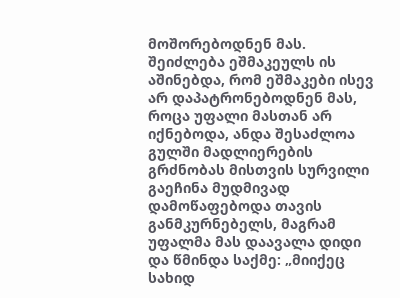მოშორებოდნენ მას. შეიძლება ეშმაკეულს ის აშინებდა, რომ ეშმაკები ისევ არ დაპატრონებოდნენ მას, როცა უფალი მასთან არ იქნებოდა, ანდა შესაძლოა გულში მადლიერების გრძნობას მისთვის სურვილი გაეჩინა მუდმივად დამოწაფებოდა თავის განმკურნებელს, მაგრამ უფალმა მას დაავალა დიდი და წმინდა საქმე: „მიიქეც სახიდ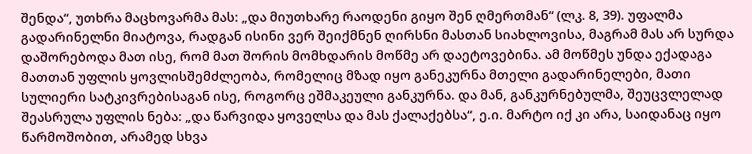შენდა“, უთხრა მაცხოვარმა მას: „და მიუთხარე რაოდენი გიყო შენ ღმერთმან“ (ლკ. 8, 39). უფალმა გადარინელნი მიატოვა, რადგან ისინი ვერ შეიქმნენ ღირსნი მასთან სიახლოვისა, მაგრამ მას არ სურდა დაშორებოდა მათ ისე, რომ მათ შორის მომხდარის მოწმე არ დაეტოვებინა. ამ მოწმეს უნდა ექადაგა მათთან უფლის ყოვლისშემძლეობა, რომელიც მზად იყო განეკურნა მთელი გადარინელები, მათი სულიერი სატკივრებისაგან ისე, როგორც ეშმაკეული განკურნა. და მან, განკურნებულმა, შეუცვლელად შეასრულა უფლის ნება: „და წარვიდა ყოველსა და მას ქალაქებსა“, ე.ი. მარტო იქ კი არა, საიდანაც იყო წარმოშობით, არამედ სხვა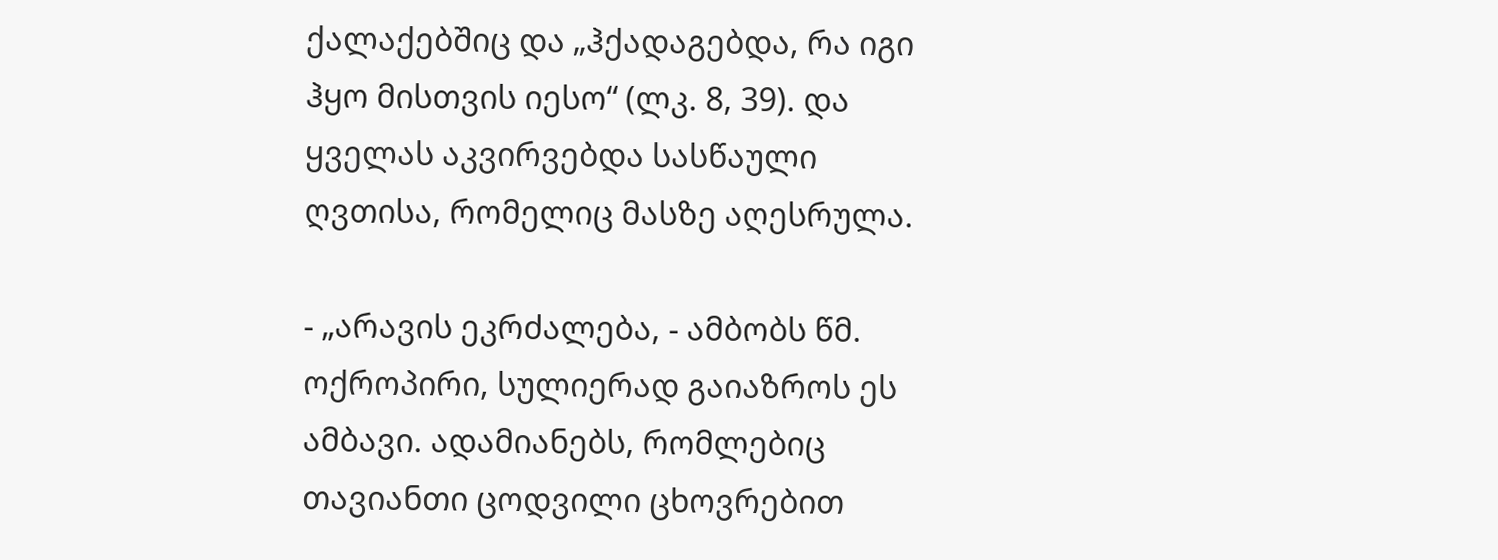ქალაქებშიც და „ჰქადაგებდა, რა იგი ჰყო მისთვის იესო“ (ლკ. 8, 39). და ყველას აკვირვებდა სასწაული ღვთისა, რომელიც მასზე აღესრულა.

- „არავის ეკრძალება, - ამბობს წმ. ოქროპირი, სულიერად გაიაზროს ეს ამბავი. ადამიანებს, რომლებიც თავიანთი ცოდვილი ცხოვრებით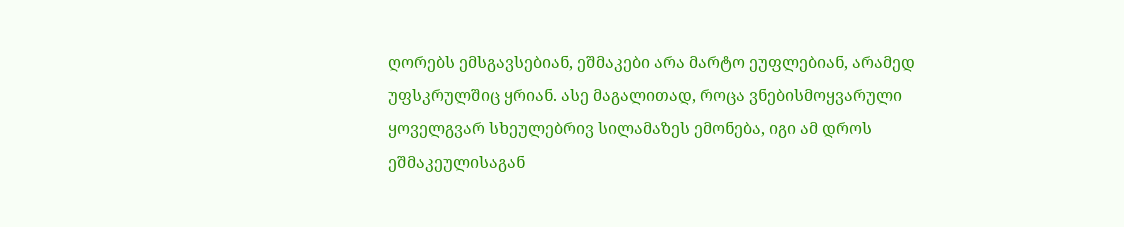ღორებს ემსგავსებიან, ეშმაკები არა მარტო ეუფლებიან, არამედ უფსკრულშიც ყრიან. ასე მაგალითად, როცა ვნებისმოყვარული ყოველგვარ სხეულებრივ სილამაზეს ემონება, იგი ამ დროს ეშმაკეულისაგან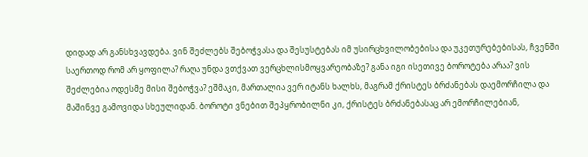დიდად არ განსხვავდება. ვინ შეძლებს შებოჭვასა და შესუსტებას იმ უსირცხვილობებისა და უკეთურებებისას, ჩვენში საერთოდ რომ არ ყოფილა? რაღა უნდა ვთქვათ ვერცხლისმოყვარეობაზე? განა იგი ისეთივე ბოროტება არაა? ვის შეძლებია ოდესმე მისი შებოჭვა? ეშმაკი, მართალია ვერ იტანს ხალხს, მაგრამ ქრისტეს ბრძანებას დაემორჩილა და მაშინვე გამოვიდა სხეულიდან. ბოროტი ვნებით შეპყრობილნი კი, ქრისტეს ბრძანებასაც არ ემორჩილებიან,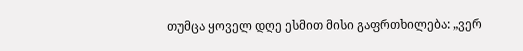თუმცა ყოველ დღე ესმით მისი გაფრთხილება: „ვერ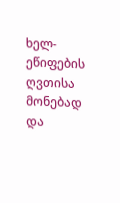ხელ-ეწიფების ღვთისა მონებად და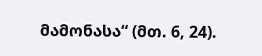მამონასა“ (მთ. 6, 24).